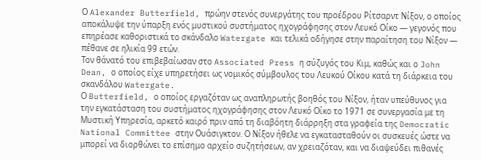Ο Alexander Butterfield, πρώην στενός συνεργάτης του προέδρου Ρίτσαρντ Νίξον, ο οποίος αποκάλυψε την ύπαρξη ενός μυστικού συστήματος ηχογράφησης στον Λευκό Οίκο — γεγονός που επηρέασε καθοριστικά το σκάνδαλο Watergate και τελικά οδήγησε στην παραίτηση του Νίξον — πέθανε σε ηλικία 99 ετών.
Τον θάνατό του επιβεβαίωσαν στο Associated Press η σύζυγός του Κιμ, καθώς και ο John Dean, ο οποίος είχε υπηρετήσει ως νομικός σύμβουλος του Λευκού Οίκου κατά τη διάρκεια του σκανδάλου Watergate.
Ο Butterfield, ο οποίος εργαζόταν ως αναπληρωτής βοηθός του Νίξον, ήταν υπεύθυνος για την εγκατάσταση του συστήματος ηχογράφησης στον Λευκό Οίκο το 1971 σε συνεργασία με τη Μυστική Υπηρεσία, αρκετό καιρό πριν από τη διαβόητη διάρρηξη στα γραφεία της Democratic National Committee στην Ουάσιγκτον. Ο Νίξον ήθελε να εγκατασταθούν οι συσκευές ώστε να μπορεί να διορθώνει το επίσημο αρχείο συζητήσεων, αν χρειαζόταν, και να διαψεύδει πιθανές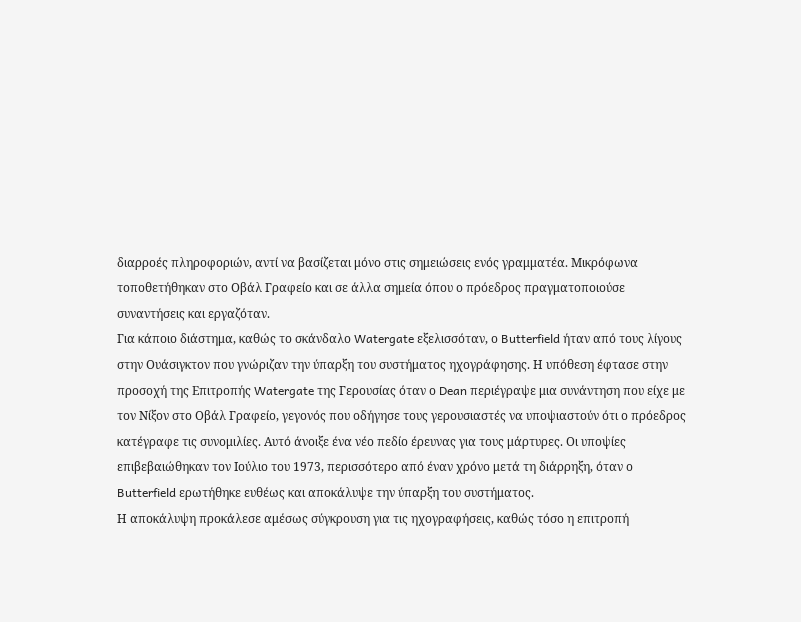διαρροές πληροφοριών, αντί να βασίζεται μόνο στις σημειώσεις ενός γραμματέα. Μικρόφωνα τοποθετήθηκαν στο Οβάλ Γραφείο και σε άλλα σημεία όπου ο πρόεδρος πραγματοποιούσε συναντήσεις και εργαζόταν.
Για κάποιο διάστημα, καθώς το σκάνδαλο Watergate εξελισσόταν, ο Butterfield ήταν από τους λίγους στην Ουάσιγκτον που γνώριζαν την ύπαρξη του συστήματος ηχογράφησης. Η υπόθεση έφτασε στην προσοχή της Επιτροπής Watergate της Γερουσίας όταν ο Dean περιέγραψε μια συνάντηση που είχε με τον Νίξον στο Οβάλ Γραφείο, γεγονός που οδήγησε τους γερουσιαστές να υποψιαστούν ότι ο πρόεδρος κατέγραφε τις συνομιλίες. Αυτό άνοιξε ένα νέο πεδίο έρευνας για τους μάρτυρες. Οι υποψίες επιβεβαιώθηκαν τον Ιούλιο του 1973, περισσότερο από έναν χρόνο μετά τη διάρρηξη, όταν ο Butterfield ερωτήθηκε ευθέως και αποκάλυψε την ύπαρξη του συστήματος.
Η αποκάλυψη προκάλεσε αμέσως σύγκρουση για τις ηχογραφήσεις, καθώς τόσο η επιτροπή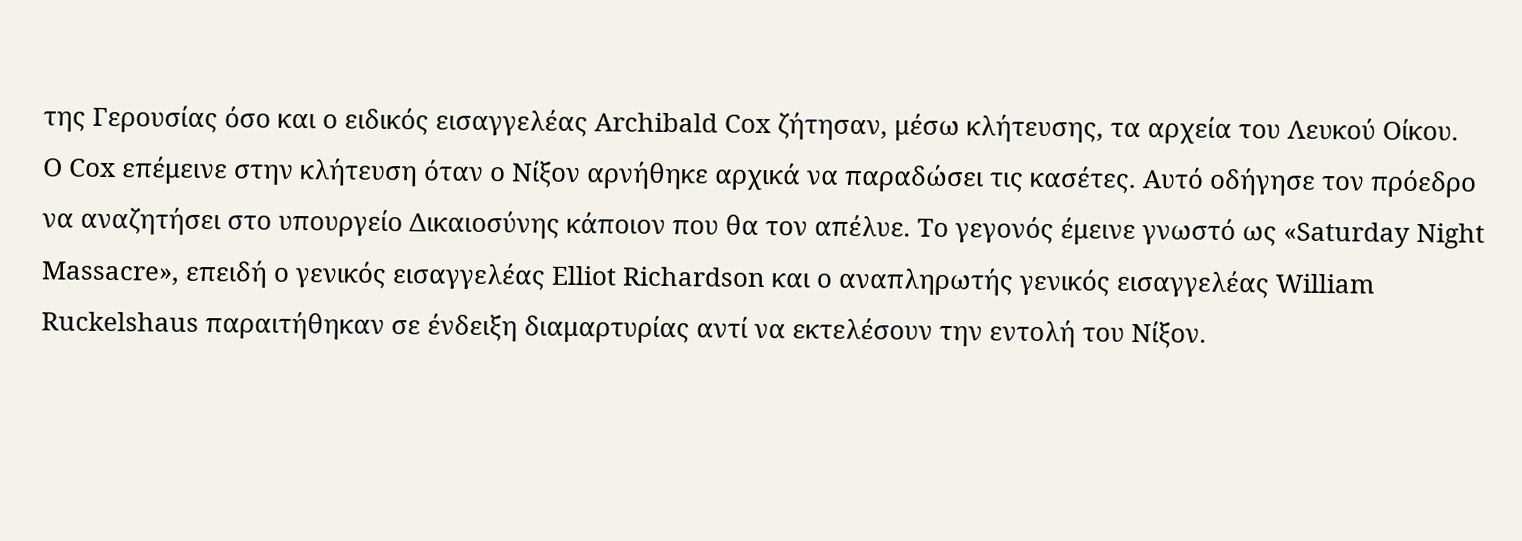της Γερουσίας όσο και ο ειδικός εισαγγελέας Archibald Cox ζήτησαν, μέσω κλήτευσης, τα αρχεία του Λευκού Οίκου.
Ο Cox επέμεινε στην κλήτευση όταν ο Νίξον αρνήθηκε αρχικά να παραδώσει τις κασέτες. Αυτό οδήγησε τον πρόεδρο να αναζητήσει στο υπουργείο Δικαιοσύνης κάποιον που θα τον απέλυε. Το γεγονός έμεινε γνωστό ως «Saturday Night Massacre», επειδή ο γενικός εισαγγελέας Elliot Richardson και ο αναπληρωτής γενικός εισαγγελέας William Ruckelshaus παραιτήθηκαν σε ένδειξη διαμαρτυρίας αντί να εκτελέσουν την εντολή του Νίξον.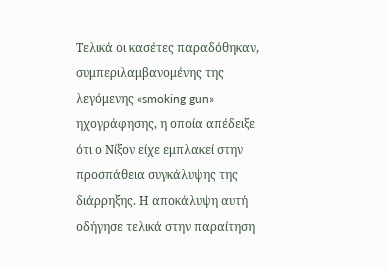Τελικά οι κασέτες παραδόθηκαν, συμπεριλαμβανομένης της λεγόμενης «smoking gun» ηχογράφησης, η οποία απέδειξε ότι ο Νίξον είχε εμπλακεί στην προσπάθεια συγκάλυψης της διάρρηξης. Η αποκάλυψη αυτή οδήγησε τελικά στην παραίτηση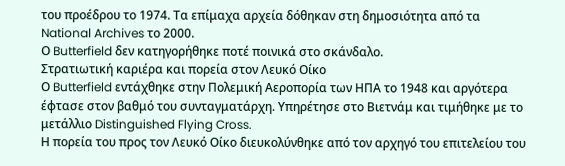του προέδρου το 1974. Τα επίμαχα αρχεία δόθηκαν στη δημοσιότητα από τα National Archives το 2000.
Ο Butterfield δεν κατηγορήθηκε ποτέ ποινικά στο σκάνδαλο.
Στρατιωτική καριέρα και πορεία στον Λευκό Οίκο
Ο Butterfield εντάχθηκε στην Πολεμική Αεροπορία των ΗΠΑ το 1948 και αργότερα έφτασε στον βαθμό του συνταγματάρχη. Υπηρέτησε στο Βιετνάμ και τιμήθηκε με το μετάλλιο Distinguished Flying Cross.
Η πορεία του προς τον Λευκό Οίκο διευκολύνθηκε από τον αρχηγό του επιτελείου του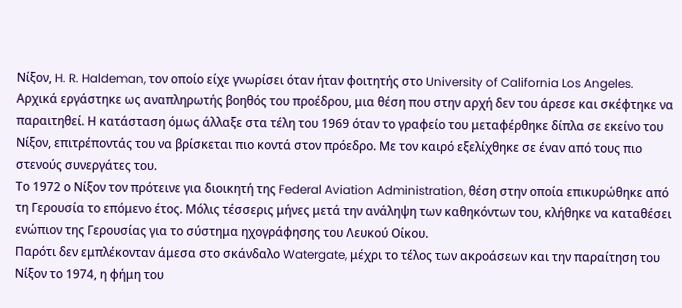Νίξον, H. R. Haldeman, τον οποίο είχε γνωρίσει όταν ήταν φοιτητής στο University of California Los Angeles.
Αρχικά εργάστηκε ως αναπληρωτής βοηθός του προέδρου, μια θέση που στην αρχή δεν του άρεσε και σκέφτηκε να παραιτηθεί. Η κατάσταση όμως άλλαξε στα τέλη του 1969 όταν το γραφείο του μεταφέρθηκε δίπλα σε εκείνο του Νίξον, επιτρέποντάς του να βρίσκεται πιο κοντά στον πρόεδρο. Με τον καιρό εξελίχθηκε σε έναν από τους πιο στενούς συνεργάτες του.
Το 1972 ο Νίξον τον πρότεινε για διοικητή της Federal Aviation Administration, θέση στην οποία επικυρώθηκε από τη Γερουσία το επόμενο έτος. Μόλις τέσσερις μήνες μετά την ανάληψη των καθηκόντων του, κλήθηκε να καταθέσει ενώπιον της Γερουσίας για το σύστημα ηχογράφησης του Λευκού Οίκου.
Παρότι δεν εμπλέκονταν άμεσα στο σκάνδαλο Watergate, μέχρι το τέλος των ακροάσεων και την παραίτηση του Νίξον το 1974, η φήμη του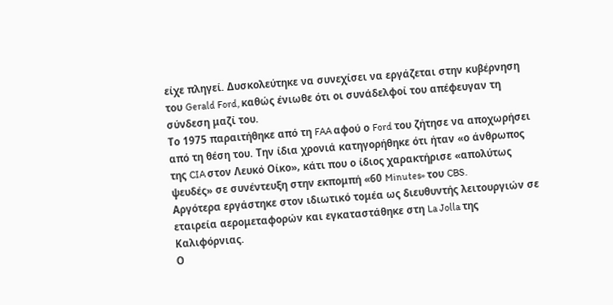είχε πληγεί. Δυσκολεύτηκε να συνεχίσει να εργάζεται στην κυβέρνηση του Gerald Ford, καθώς ένιωθε ότι οι συνάδελφοί του απέφευγαν τη σύνδεση μαζί του.
Το 1975 παραιτήθηκε από τη FAA αφού ο Ford του ζήτησε να αποχωρήσει από τη θέση του. Την ίδια χρονιά κατηγορήθηκε ότι ήταν «ο άνθρωπος της CIA στον Λευκό Οίκο», κάτι που ο ίδιος χαρακτήρισε «απολύτως ψευδές» σε συνέντευξη στην εκπομπή «60 Minutes» του CBS.
Αργότερα εργάστηκε στον ιδιωτικό τομέα ως διευθυντής λειτουργιών σε εταιρεία αερομεταφορών και εγκαταστάθηκε στη La Jolla της Καλιφόρνιας.
Ο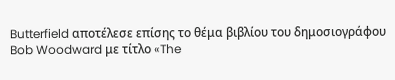Butterfield αποτέλεσε επίσης το θέμα βιβλίου του δημοσιογράφου Bob Woodward με τίτλο «The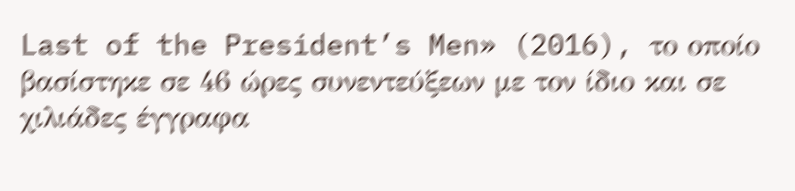Last of the President’s Men» (2016), το οποίο βασίστηκε σε 46 ώρες συνεντεύξεων με τον ίδιο και σε χιλιάδες έγγραφα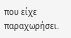που είχε παραχωρήσει.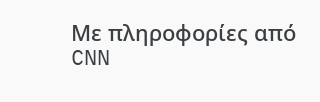Με πληροφορίες από CNN